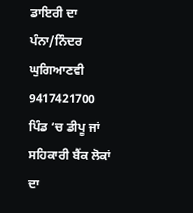ਡਾਇਰੀ ਦਾ ਪੰਨਾ/ਨਿੰਦਰ ਘੁਗਿਆਣਵੀ
9417421700
ਪਿੰਡ ‘ਚ ਡੀਪੂ ਜਾਂ ਸਹਿਕਾਰੀ ਬੈਂਕ ਲੋਕਾਂ ਦਾ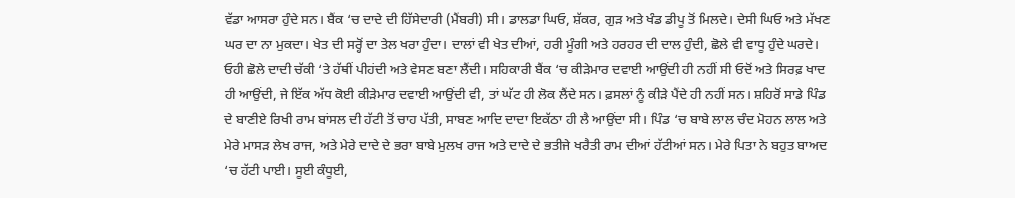ਵੱਡਾ ਆਸਰਾ ਹੁੰਦੇ ਸਨ। ਬੈਂਕ ‘ਚ ਦਾਦੇ ਦੀ ਹਿੱਸੇਦਾਰੀ (ਮੈਂਬਰੀ) ਸੀ। ਡਾਲਡਾ ਘਿਓ, ਸ਼ੱਕਰ, ਗੁੜ ਅਤੇ ਖੰਡ ਡੀਪੂ ਤੋਂ ਮਿਲਦੇ। ਦੇਸੀ ਘਿਓ ਅਤੇ ਮੱਖਣ ਘਰ ਦਾ ਨਾ ਮੁਕਦਾ। ਖੇਤ ਦੀ ਸਰ੍ਹੋਂ ਦਾ ਤੇਲ ਖਰਾ ਹੁੰਦਾ। ਦਾਲਾਂ ਵੀ ਖੇਤ ਦੀਆਂ, ਹਰੀ ਮੂੰਗੀ ਅਤੇ ਹਰਹਰ ਦੀ ਦਾਲ ਹੁੰਦੀ, ਛੋਲੇ ਵੀ ਵਾਧੂ ਹੁੰਦੇ ਘਰਦੇ। ਓਹੀ ਛੋਲੇ ਦਾਦੀ ਚੱਕੀ ‘ਤੇ ਹੱਥੀਂ ਪੀਹਂਦੀ ਅਤੇ ਵੇਸਣ ਬਣਾ ਲੈਂਦੀ। ਸਹਿਕਾਰੀ ਬੈਂਕ ‘ਚ ਕੀੜੇਮਾਰ ਦਵਾਈ ਆਉਂਦੀ ਹੀ ਨਹੀਂ ਸੀ ਓਦੋਂ ਅਤੇ ਸਿਰਫ਼ ਖਾਦ ਹੀ ਆਉਂਦੀ, ਜੇ ਇੱਕ ਅੱਧ ਕੋਈ ਕੀੜੇਮਾਰ ਦਵਾਈ ਆਉਂਦੀ ਵੀ, ਤਾਂ ਘੱਟ ਹੀ ਲੋਕ ਲੈਂਦੇ ਸਨ। ਫ਼ਸਲਾਂ ਨੂੰ ਕੀੜੇ ਪੈਂਦੇ ਹੀ ਨਹੀਂ ਸਨ। ਸ਼ਹਿਰੋਂ ਸਾਡੇ ਪਿੰਡ ਦੇ ਬਾਣੀਏ ਰਿਖੀ ਰਾਮ ਬਾਂਸਲ ਦੀ ਹੱਟੀ ਤੋਂ ਚਾਹ ਪੱਤੀ, ਸਾਬਣ ਆਦਿ ਦਾਦਾ ਇਕੱਠਾ ਹੀ ਲੈ ਆਉਂਦਾ ਸੀ। ਪਿੰਡ ‘ਚ ਬਾਬੇ ਲਾਲ ਚੰਦ ਮੋਹਨ ਲਾਲ ਅਤੇ ਮੇਰੇ ਮਾਸੜ ਲੇਖ ਰਾਜ, ਅਤੇ ਮੇਰੇ ਦਾਦੇ ਦੇ ਭਰਾ ਬਾਬੇ ਮੁਲਖ ਰਾਜ ਅਤੇ ਦਾਦੇ ਦੇ ਭਤੀਜੇ ਖਰੈਤੀ ਰਾਮ ਦੀਆਂ ਹੱਟੀਆਂ ਸਨ। ਮੇਰੇ ਪਿਤਾ ਨੇ ਬਹੁਤ ਬਾਅਦ ‘ਚ ਹੱਟੀ ਪਾਈ। ਸੂਈ ਕੰਧੂਈ,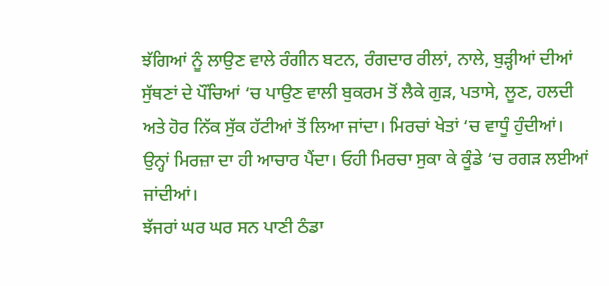ਝੱਗਿਆਂ ਨੂੰ ਲਾਉਣ ਵਾਲੇ ਰੰਗੀਨ ਬਟਨ, ਰੰਗਦਾਰ ਰੀਲਾਂ, ਨਾਲੇ, ਬੁੜ੍ਹੀਆਂ ਦੀਆਂ ਸੁੱਥਣਾਂ ਦੇ ਪੌਂਚਿਆਂ ‘ਚ ਪਾਉਣ ਵਾਲੀ ਬੁਕਰਮ ਤੋਂ ਲੈਕੇ ਗੁੜ, ਪਤਾਸੇ, ਲੂਣ, ਹਲਦੀ ਅਤੇ ਹੋਰ ਨਿੱਕ ਸੁੱਕ ਹੱਟੀਆਂ ਤੋਂ ਲਿਆ ਜਾਂਦਾ। ਮਿਰਚਾਂ ਖੇਤਾਂ ‘ਚ ਵਾਧੂੰ ਹੁੰਦੀਆਂ। ਉਨ੍ਹਾਂ ਮਿਰਜ਼ਾ ਦਾ ਹੀ ਆਚਾਰ ਪੈਂਦਾ। ਓਹੀ ਮਿਰਚਾ ਸੁਕਾ ਕੇ ਕੂੰਡੇ ‘ਚ ਰਗੜ ਲਈਆਂ ਜਾਂਦੀਆਂ।
ਝੱਜਰਾਂ ਘਰ ਘਰ ਸਨ ਪਾਣੀ ਠੰਡਾ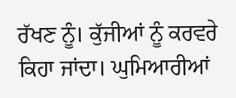ਰੱਖਣ ਨੂੰ। ਕੁੱਜੀਆਂ ਨੂੰ ਕਰਵਰੇ ਕਿਹਾ ਜਾਂਦਾ। ਘੁਮਿਆਰੀਆਂ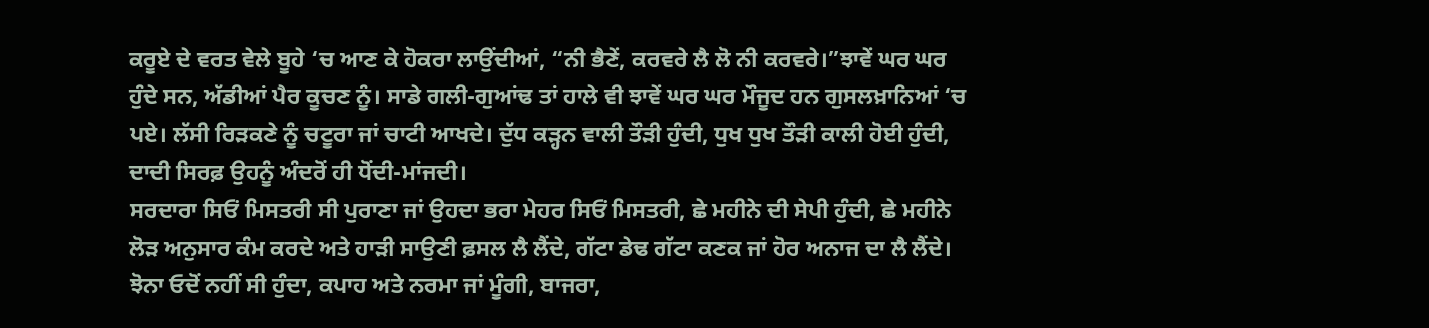ਕਰੂਏ ਦੇ ਵਰਤ ਵੇਲੇ ਬੂਹੇ ‘ਚ ਆਣ ਕੇ ਹੋਕਰਾ ਲਾਉਂਦੀਆਂ, “ਨੀ ਭੈਣੇਂ, ਕਰਵਰੇ ਲੈ ਲੋ ਨੀ ਕਰਵਰੇ।”ਝਾਵੇਂ ਘਰ ਘਰ ਹੁੰਦੇ ਸਨ, ਅੱਡੀਆਂ ਪੈਰ ਕੂਚਣ ਨੂੰ। ਸਾਡੇ ਗਲੀ-ਗੁਆਂਢ ਤਾਂ ਹਾਲੇ ਵੀ ਝਾਵੇਂ ਘਰ ਘਰ ਮੌਜੂਦ ਹਨ ਗੁਸਲਖ਼ਾਨਿਆਂ ‘ਚ ਪਏ। ਲੱਸੀ ਰਿੜਕਣੇ ਨੂੰ ਚਟੂਰਾ ਜਾਂ ਚਾਟੀ ਆਖਦੇ। ਦੁੱਧ ਕੜ੍ਹਨ ਵਾਲੀ ਤੌੜੀ ਹੁੰਦੀ, ਧੁਖ ਧੁਖ ਤੌੜੀ ਕਾਲੀ ਹੋਈ ਹੁੰਦੀ, ਦਾਦੀ ਸਿਰਫ਼ ਉਹਨੂੰ ਅੰਦਰੋਂ ਹੀ ਧੋਂਦੀ-ਮਾਂਜਦੀ।
ਸਰਦਾਰਾ ਸਿਓਂ ਮਿਸਤਰੀ ਸੀ ਪੁਰਾਣਾ ਜਾਂ ਉਹਦਾ ਭਰਾ ਮੇਹਰ ਸਿਓਂ ਮਿਸਤਰੀ, ਛੇ ਮਹੀਨੇ ਦੀ ਸੇਪੀ ਹੁੰਦੀ, ਛੇ ਮਹੀਨੇ ਲੋੜ ਅਨੁਸਾਰ ਕੰਮ ਕਰਦੇ ਅਤੇ ਹਾੜੀ ਸਾਉਣੀ ਫ਼ਸਲ ਲੈ ਲੈਂਦੇ, ਗੱਟਾ ਡੇਢ ਗੱਟਾ ਕਣਕ ਜਾਂ ਹੋਰ ਅਨਾਜ ਦਾ ਲੈ ਲੈਂਦੇ। ਝੋਨਾ ਓਦੋਂ ਨਹੀਂ ਸੀ ਹੁੰਦਾ, ਕਪਾਹ ਅਤੇ ਨਰਮਾ ਜਾਂ ਮੂੰਗੀ, ਬਾਜਰਾ,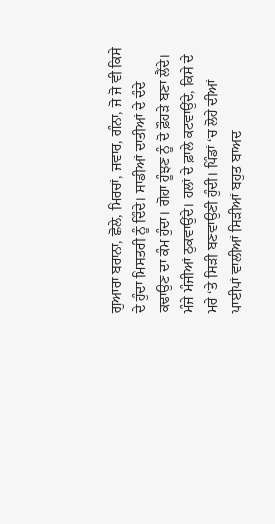ਗੁਆਰਾ ਬਰਾਨਾ, ਛੋਲੇ, ਮਿਰਚਾਂ, ਜਵਾਰ, ਗੰਨਾ, ਜੋ ਜੋ ਵੀ ਕਿਸੇ ਦੇ ਹੁੰਦਾ ਮਿਸਤਰੀ ਨੂੰ ਦਿੰਦੇ। ਸਾਡੀਆਂ ਦਾਤੀਆਂ ਦੇ ਦੰਦੇ ਕਢਾਉਣ ਦਾ ਕੰਮ ਹੁੰਦਾ। ਗੋਹਾ ਹੂੰਝਣ ਨੂੰ ਦੋ ਫ਼ੌਹੜੇ ਬਣਾ ਲੈਂਦੇ। ਮੰਜੇ ਮੰਜੀਆਂ ਠੁਕਵਾਉਂਦੇ। ਹਲਾਂ ਦੇ ਫ਼ਾਲੇ ਕਟਵਾਉਂਦੇ, ਕਿਸੇ ਦੇ ਮਰੇ ‘ਤੇ ਸਿੜੀ ਬਣਵਾਉਣੀ ਹੁੰਦੀ। ਪਿੰਡਾਂ ‘ਚ ਲੋਹੇ ਦੀਆਂ ਪਾਈਪਾਂ ਵਾਲੀਆਂ ਸਿੜੀਆਂ ਬਹੁਤ ਬਾਅਦ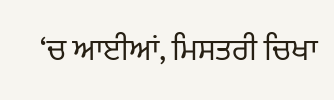‘ਚ ਆਈਆਂ, ਮਿਸਤਰੀ ਚਿਖਾ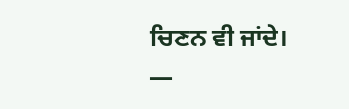ਚਿਣਨ ਵੀ ਜਾਂਦੇ।
—